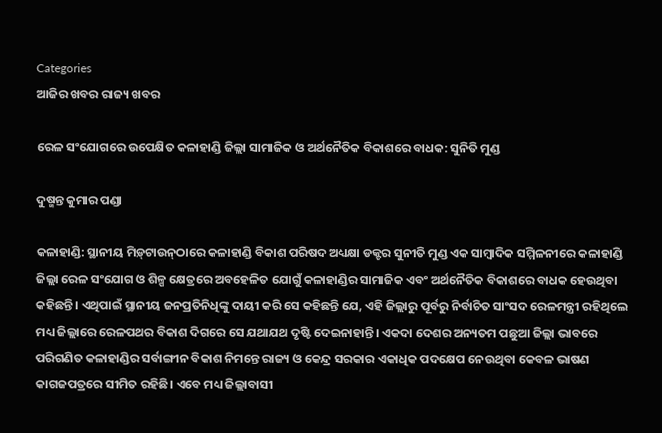Categories
ଆଜିର ଖବର ରାଜ୍ୟ ଖବର

ରେଳ ସଂଯୋଗରେ ଉପେକ୍ଷିତ କଳାହାଣ୍ଡି ଜିଲ୍ଲା ସାମାଜିକ ଓ ଅର୍ଥନୈତିକ ବିକାଶରେ ବାଧକ: ସୁନିତି ମୁଣ୍ଡ

ଦୁଷ୍ମନ୍ତ କୁମାର ପଣ୍ଡା

କଳାହାଣ୍ଡି: ସ୍ଥାନୀୟ ମିଡ଼୍‌ଟାଉନ୍‌ଠାରେ କଳାହାଣ୍ଡି ବିକାଶ ପରିଷଦ ଅଧ୍ୟକ୍ଷା ଡକ୍ଟର ସୁନୀତି ମୁଣ୍ଡ ଏକ ସାମ୍ବାଦିକ ସମ୍ମିଳନୀରେ କଳାହାଣ୍ଡି ଜିଲ୍ଲା ରେଳ ସଂଯୋଗ ଓ ଶିଳ୍ପ କ୍ଷେତ୍ରରେ ଅବହେଳିତ ଯୋଗୁଁ କଳାହାଣ୍ଡିର ସାମାଜିକ ଏବଂ ଅର୍ଥନୈତିକ ବିକାଶରେ ବାଧକ ହେଉଥିବା କହିଛନ୍ତି। ଏଥିପାଇଁ ସ୍ଥାନୀୟ ଜନପ୍ରତିନିଧିଙ୍କୁ ଦାୟୀ କରି ସେ କହିଛନ୍ତି ଯେ, ଏହି ଜିଲ୍ଲାରୁ ପୂର୍ବରୁ ନିର୍ବାଚିତ ସାଂସଦ ରେଳମନ୍ତ୍ରୀ ରହିଥିଲେ ମଧ୍ୟ ଜିଲ୍ଲାରେ ରେଳପଥର ବିକାଶ ଦିଗରେ ସେ ଯଥାଯଥ ଦୃଷ୍ଟି ଦେଇନାହାନ୍ତି। ଏକଦା ଦେଶର ଅନ୍ୟତମ ପଛୁଆ ଜିଲ୍ଲା ଭାବରେ ପରିଗଣିତ କଳାହାଣ୍ଡିର ସର୍ବାଙ୍ଗୀନ ବିକାଶ ନିମନ୍ତେ ରାଜ୍ୟ ଓ କେନ୍ଦ୍ର ସରକାର ଏକାଧିକ ପଦକ୍ଷେପ ନେଉଥିବା କେବଳ ଭାଷଣ କାଗଜପତ୍ରରେ ସୀମିତ ରହିଛି। ଏବେ ମଧ୍ୟ ଜିଲ୍ଲାବାସୀ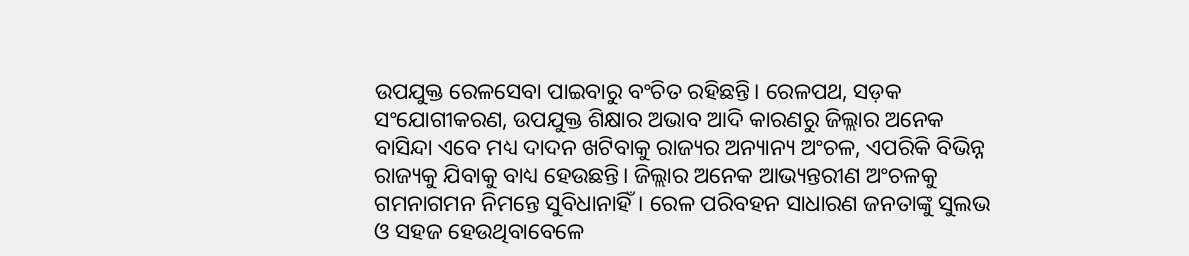ଉପଯୁକ୍ତ ରେଳସେବା ପାଇବାରୁ ବଂଚିତ ରହିଛନ୍ତି। ରେଳପଥ, ସଡ଼କ ସଂଯୋଗୀକରଣ, ଉପଯୁକ୍ତ ଶିକ୍ଷାର ଅଭାବ ଆଦି କାରଣରୁ ଜିଲ୍ଲାର ଅନେକ ବାସିନ୍ଦା ଏବେ ମଧ୍ୟ ଦାଦନ ଖଟିବାକୁ ରାଜ୍ୟର ଅନ୍ୟାନ୍ୟ ଅଂଚଳ, ଏପରିକି ବିଭିନ୍ନ ରାଜ୍ୟକୁ ଯିବାକୁ ବାଧ୍ୟ ହେଉଛନ୍ତି। ଜିଲ୍ଲାର ଅନେକ ଆଭ୍ୟନ୍ତରୀଣ ଅଂଚଳକୁ ଗମନାଗମନ ନିମନ୍ତେ ସୁବିଧାନାହିଁ। ରେଳ ପରିବହନ ସାଧାରଣ ଜନତାଙ୍କୁ ସୁଲଭ ଓ ସହଜ ହେଉଥିବାବେଳେ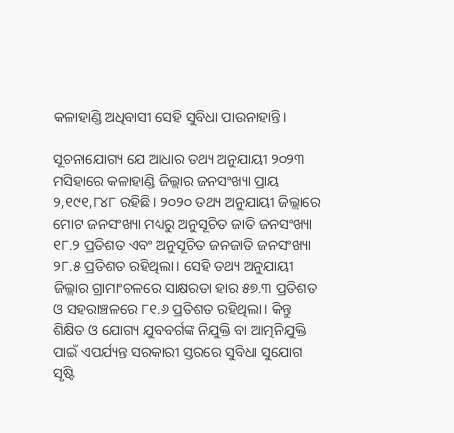କଳାହାଣ୍ଡି ଅଧିବାସୀ ସେହି ସୁବିଧା ପାଉନାହାନ୍ତି।

ସୂଚନାଯୋଗ୍ୟ ଯେ ଆଧାର ତଥ୍ୟ ଅନୁଯାୟୀ ୨୦୨୩ ମସିହାରେ କଳାହାଣ୍ଡି ଜିଲ୍ଲାର ଜନସଂଖ୍ୟା ପ୍ରାୟ ୨,୧୯୧,୮୪୮ ରହିଛି। ୨୦୨୦ ତଥ୍ୟ ଅନୁଯାୟୀ ଜିଲ୍ଲାରେ ମୋଟ ଜନସଂଖ୍ୟା ମଧ୍ୟରୁ ଅନୁସୂଚିତ ଜାତି ଜନସଂଖ୍ୟା ୧୮.୨ ପ୍ରତିଶତ ଏବଂ ଅନୁସୂଚିତ ଜନଜାତି ଜନସଂଖ୍ୟା ୨୮.୫ ପ୍ରତିଶତ ରହିଥିଲା। ସେହି ତଥ୍ୟ ଅନୁଯାୟୀ ଜିଲ୍ଲାର ଗ୍ରାମାଂଚଳରେ ସାକ୍ଷରତା ହାର ୫୭.୩ ପ୍ରତିଶତ ଓ ସହରାଞ୍ଚଳରେ ୮୧.୬ ପ୍ରତିଶତ ରହିଥିଲା। କିନ୍ତୁ ଶିକ୍ଷିତ ଓ ଯୋଗ୍ୟ ଯୁବବର୍ଗଙ୍କ ନିଯୁକ୍ତି ବା ଆତ୍ମନିଯୁକ୍ତି ପାଇଁ ଏପର୍ଯ୍ୟନ୍ତ ସରକାରୀ ସ୍ତରରେ ସୁବିଧା ସୁଯୋଗ ସୃଷ୍ଟି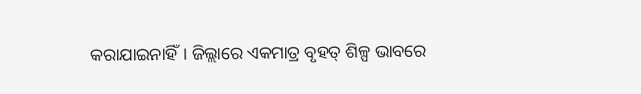କରାଯାଇନାହିଁ। ଜିଲ୍ଲାରେ ଏକମାତ୍ର ବୃହତ୍ ଶିଳ୍ପ ଭାବରେ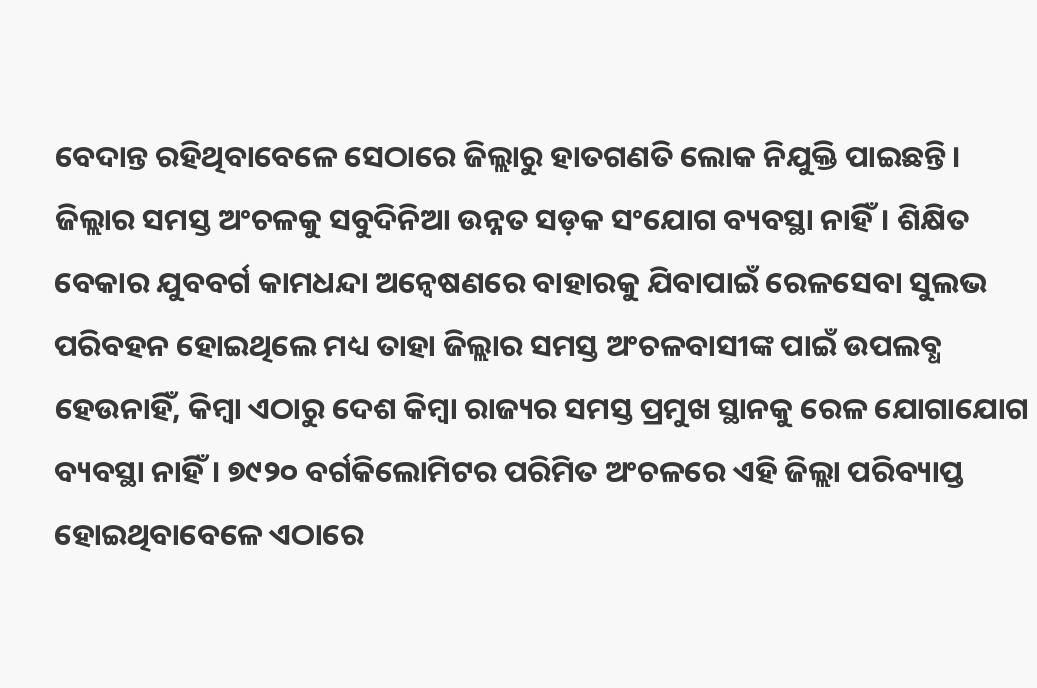ବେଦାନ୍ତ ରହିଥିବାବେଳେ ସେଠାରେ ଜିଲ୍ଲାରୁ ହାତଗଣତି ଲୋକ ନିଯୁକ୍ତି ପାଇଛନ୍ତି। ଜିଲ୍ଲାର ସମସ୍ତ ଅଂଚଳକୁ ସବୁଦିନିଆ ଉନ୍ନତ ସଡ଼କ ସଂଯୋଗ ବ୍ୟବସ୍ଥା ନାହିଁ। ଶିକ୍ଷିତ ବେକାର ଯୁବବର୍ଗ କାମଧନ୍ଦା ଅନ୍ୱେଷଣରେ ବାହାରକୁ ଯିବାପାଇଁ ରେଳସେବା ସୁଲଭ ପରିବହନ ହୋଇଥିଲେ ମଧ୍ୟ ତାହା ଜିଲ୍ଲାର ସମସ୍ତ ଅଂଚଳବାସୀଙ୍କ ପାଇଁ ଉପଲବ୍ଧ ହେଉନାହିଁ, କିମ୍ବା ଏଠାରୁ ଦେଶ କିମ୍ବା ରାଜ୍ୟର ସମସ୍ତ ପ୍ରମୁଖ ସ୍ଥାନକୁ ରେଳ ଯୋଗାଯୋଗ ବ୍ୟବସ୍ଥା ନାହିଁ। ୭୯୨୦ ବର୍ଗକିଲୋମିଟର ପରିମିତ ଅଂଚଳରେ ଏହି ଜିଲ୍ଲା ପରିବ୍ୟାପ୍ତ ହୋଇଥିବାବେଳେ ଏଠାରେ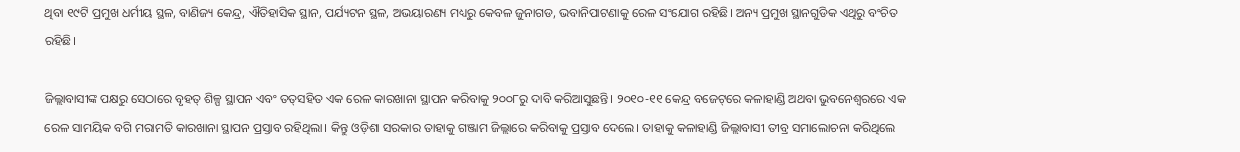ଥିବା ୧୯ଟି ପ୍ରମୁଖ ଧର୍ମୀୟ ସ୍ଥଳ, ବାଣିଜ୍ୟ କେନ୍ଦ୍ର, ଐତିହାସିକ ସ୍ଥାନ, ପର୍ଯ୍ୟଟନ ସ୍ଥଳ, ଅଭୟାରଣ୍ୟ ମଧ୍ୟରୁ କେବଳ ଜୁନାଗଡ, ଭବାନିପାଟଣାକୁ ରେଳ ସଂଯୋଗ ରହିଛି। ଅନ୍ୟ ପ୍ରମୁଖ ସ୍ଥାନଗୁଡିକ ଏଥିରୁ ବଂଚିତ ରହିଛି।

ଜିଲ୍ଲାବାସୀଙ୍କ ପକ୍ଷରୁ ସେଠାରେ ବୃହତ୍ ଶିଳ୍ପ ସ୍ଥାପନ ଏବଂ ତତ୍‌ସହିତ ଏକ ରେଳ କାରଖାନା ସ୍ଥାପନ କରିବାକୁ ୨୦୦୮ରୁ ଦାବି କରିଆସୁଛନ୍ତି। ୨୦୧୦-୧୧ କେନ୍ଦ୍ର ବଜେଟ୍‌ରେ କଳାହାଣ୍ଡି ଅଥବା ଭୁବନେଶ୍ୱରରେ ଏକ ରେଳ ସାମୟିକ ବଗି ମରାମତି କାରଖାନା ସ୍ଥାପନ ପ୍ରସ୍ତାବ ରହିଥିଲା। କିନ୍ତୁ ଓଡ଼ିଶା ସରକାର ତାହାକୁ ଗଞ୍ଜାମ ଜିଲ୍ଲାରେ କରିବାକୁ ପ୍ରସ୍ତାବ ଦେଲେ। ତାହାକୁ କଳାହାଣ୍ଡି ଜିଲ୍ଲାବାସୀ ତୀବ୍ର ସମାଲୋଚନା କରିଥିଲେ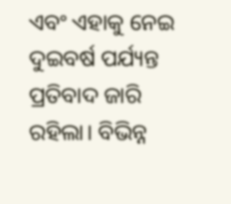ଏବଂ ଏହାକୁ ନେଇ ଦୁଇବର୍ଷ ପର୍ଯ୍ୟନ୍ତ ପ୍ରତିବାଦ ଜାରି ରହିଲା। ବିଭିନ୍ନ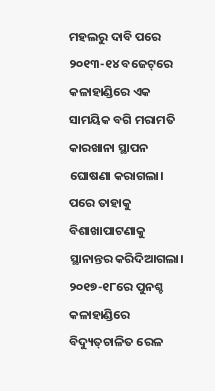ମହଲରୁ ଦାବି ପରେ ୨୦୧୩-୧୪ ବଜେଟ୍‌ରେ କଳାହାଣ୍ଡିରେ ଏକ ସାମୟିକ ବଗି ମରାମତି କାରଖାନା ସ୍ଥାପନ ଘୋଷଣା କରାଗଲା। ପରେ ତାହାକୁ ବିଶାଖାପାଟଣାକୁ ସ୍ଥାନାନ୍ତର କରିଦିଆଗଲା। ୨୦୧୭-୧୮ରେ ପୁନଶ୍ଚ କଳାହାଣ୍ଡିରେ ବିଦ୍ୟୁତ୍‌ଚାଳିତ ରେଳ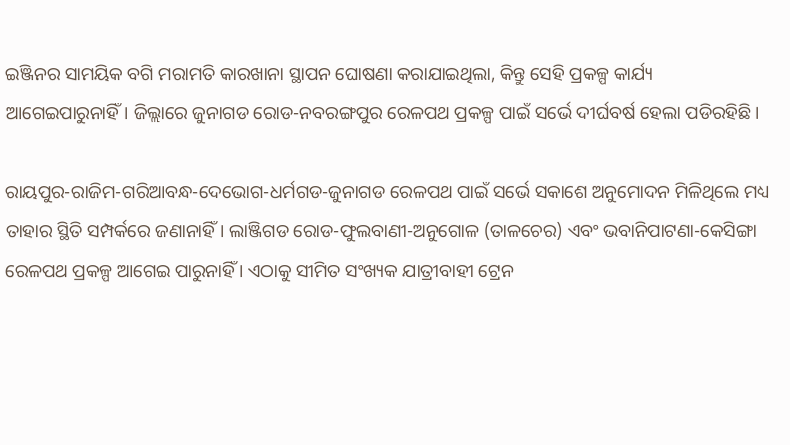ଇଞ୍ଜିନର ସାମୟିକ ବଗି ମରାମତି କାରଖାନା ସ୍ଥାପନ ଘୋଷଣା କରାଯାଇଥିଲା, କିନ୍ତୁ ସେହି ପ୍ରକଳ୍ପ କାର୍ଯ୍ୟ ଆଗେଇପାରୁନାହିଁ। ଜିଲ୍ଲାରେ ଜୁନାଗଡ ରୋଡ-ନବରଙ୍ଗପୁର ରେଳପଥ ପ୍ରକଳ୍ପ ପାଇଁ ସର୍ଭେ ଦୀର୍ଘବର୍ଷ ହେଲା ପଡିରହିଛି।

ରାୟପୁର-ରାଜିମ-ଗରିଆବନ୍ଧ-ଦେଭୋଗ-ଧର୍ମଗଡ-ଜୁନାଗଡ ରେଳପଥ ପାଇଁ ସର୍ଭେ ସକାଶେ ଅନୁମୋଦନ ମିଳିଥିଲେ ମଧ୍ୟ ତାହାର ସ୍ଥିତି ସମ୍ପର୍କରେ ଜଣାନାହିଁ। ଲାଞ୍ଜିଗଡ ରୋଡ-ଫୁଲବାଣୀ-ଅନୁଗୋଳ (ତାଳଚେର) ଏବଂ ଭବାନିପାଟଣା-କେସିଙ୍ଗା ରେଳପଥ ପ୍ରକଳ୍ପ ଆଗେଇ ପାରୁନାହିଁ । ଏଠାକୁ ସୀମିତ ସଂଖ୍ୟକ ଯାତ୍ରୀବାହୀ ଟ୍ରେନ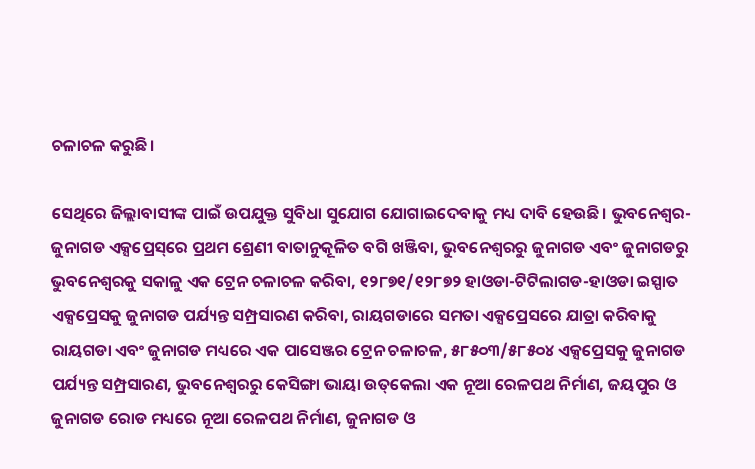ଚଳାଚଳ କରୁଛି।

ସେଥିରେ ଜିଲ୍ଲାବାସୀଙ୍କ ପାଇଁ ଉପଯୁକ୍ତ ସୁବିଧା ସୁଯୋଗ ଯୋଗାଇଦେବାକୁ ମଧ୍ୟ ଦାବି ହେଉଛି। ଭୁବନେଶ୍ୱର-ଜୁନାଗଡ ଏକ୍ସପ୍ରେସ୍‌ରେ ପ୍ରଥମ ଶ୍ରେଣୀ ବାତାନୁକୂଳିତ ବଗି ଖଞ୍ଜିବା, ଭୁବନେଶ୍ୱରରୁ ଜୁନାଗଡ ଏବଂ ଜୁନାଗଡରୁ ଭୁବନେଶ୍ୱରକୁ ସକାଳୁ ଏକ ଟ୍ରେନ ଚଳାଚଳ କରିବା, ୧୨୮୭୧/୧୨୮୭୨ ହାଓଡା-ଟିଟିଲାଗଡ-ହାଓଡା ଇସ୍ପାତ ଏକ୍ସପ୍ରେସକୁ ଜୁନାଗଡ ପର୍ଯ୍ୟନ୍ତ ସମ୍ପ୍ରସାରଣ କରିବା, ରାୟଗଡାରେ ସମତା ଏକ୍ସପ୍ରେସରେ ଯାତ୍ରା କରିବାକୁ ରାୟଗଡା ଏବଂ ଜୁନାଗଡ ମଧ୍ୟରେ ଏକ ପାସେଞ୍ଜର ଟ୍ରେନ ଚଳାଚଳ, ୫୮୫୦୩/୫୮୫୦୪ ଏକ୍ସପ୍ରେସକୁ ଜୁନାଗଡ ପର୍ଯ୍ୟନ୍ତ ସମ୍ପ୍ରସାରଣ, ଭୁବନେଶ୍ୱରରୁ କେସିଙ୍ଗା ଭାୟା ଉତ୍‌କେଲା ଏକ ନୂଆ ରେଳପଥ ନିର୍ମାଣ, ଜୟପୁର ଓ ଜୁନାଗଡ ରୋଡ ମଧ୍ୟରେ ନୂଆ ରେଳପଥ ନିର୍ମାଣ, ଜୁନାଗଡ ଓ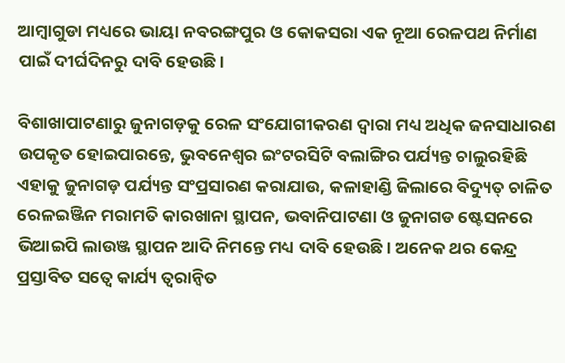ଆମ୍ବାଗୁଡା ମଧ୍ୟରେ ଭାୟା ନବରଙ୍ଗପୁର ଓ କୋକସରା ଏକ ନୂଆ ରେଳପଥ ନିର୍ମାଣ ପାଇଁ ଦୀର୍ଘଦିନରୁ ଦାବି ହେଉଛି।

ବିଶାଖାପାଟଣାରୁ ଜୁନାଗଡ଼କୁ ରେଳ ସଂଯୋଗୀକରଣ ଦ୍ୱାରା ମଧ୍ୟ ଅଧିକ ଜନସାଧାରଣ ଉପକୃତ ହୋଇପାରନ୍ତେ, ଭୁବନେଶ୍ୱର ଇଂଟରସିଟି ବଲାଙ୍ଗିର ପର୍ଯ୍ୟନ୍ତ ଚାଲୁରହିଛି ଏହାକୁ ଜୁନାଗଡ଼ ପର୍ଯ୍ୟନ୍ତ ସଂପ୍ରସାରଣ କରାଯାଉ, କଳାହାଣ୍ଡି ଜିଲାରେ ବିଦ୍ୟୁତ୍ ଚାଳିତ ରେଳଇଞ୍ଜିନ ମରାମତି କାରଖାନା ସ୍ଥାପନ, ଭବାନିପାଟଣା ଓ ଜୁନାଗଡ ଷ୍ଟେସନରେ ଭିଆଇପି ଲାଉଞ୍ଜ ସ୍ଥାପନ ଆଦି ନିମନ୍ତେ ମଧ୍ୟ ଦାବି ହେଉଛି। ଅନେକ ଥର କେନ୍ଦ୍ର ପ୍ରସ୍ତାବିତ ସତ୍ୱେ କାର୍ଯ୍ୟ ତ୍ୱରାନ୍ୱିତ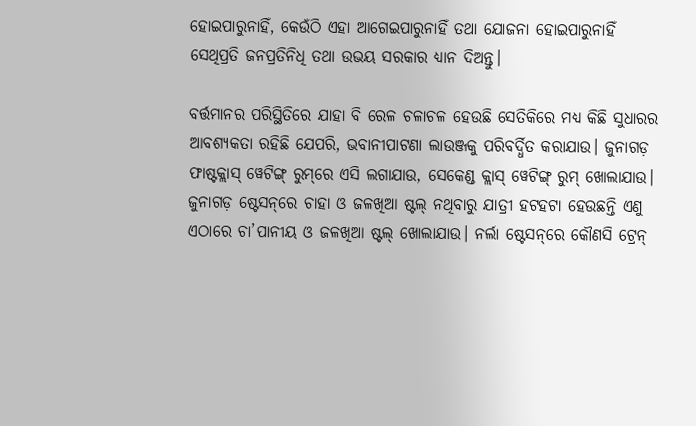ହୋଇପାରୁନାହିଁ, କେଉଁଠି ଏହା ଆଗେଇପାରୁନାହିଁ ତଥା ଯୋଜନା ହୋଇପାରୁନାହିଁ ସେଥିପ୍ରତି ଜନପ୍ରତିନିଧି ତଥା ଉଭୟ ସରକାର ଧ୍ୟାନ ଦିଅନ୍ତୁ।

ବର୍ତ୍ତମାନର ପରିସ୍ଥିତିରେ ଯାହା ବି ରେଳ ଚଳାଚଳ ହେଉଛି ସେତିକିରେ ମଧ୍ୟ କିଛି ସୁଧାରର ଆବଶ୍ୟକତା ରହିଛି ଯେପରି, ଭବାନୀପାଟଣା ଲାଉଞ୍ଜକୁ ପରିବର୍ଦ୍ଧିତ କରାଯାଉ। ଜୁନାଗଡ଼ ଫାଷ୍ଟକ୍ଲାସ୍ ୱେଟିଙ୍ଗ୍ ରୁମ୍‌ରେ ଏସି ଲଗାଯାଉ, ସେକେଣ୍ଡ କ୍ଲାସ୍ ୱେଟିଙ୍ଗ୍ ରୁମ୍ ଖୋଲାଯାଉ। ଜୁନାଗଡ଼ ଷ୍ଟେସନ୍‌ରେ ଚାହା ଓ ଜଳଖିଆ ଷ୍ଟଲ୍ ନଥିବାରୁ ଯାତ୍ରୀ ହଟହଟା ହେଉଛନ୍ତି ଏଣୁ ଏଠାରେ ଚା’ପାନୀୟ ଓ ଜଳଖିଆ ଷ୍ଟଲ୍ ଖୋଲାଯାଉ। ନର୍ଲା ଷ୍ଟେସନ୍‌ରେ କୌଣସି ଟ୍ରେନ୍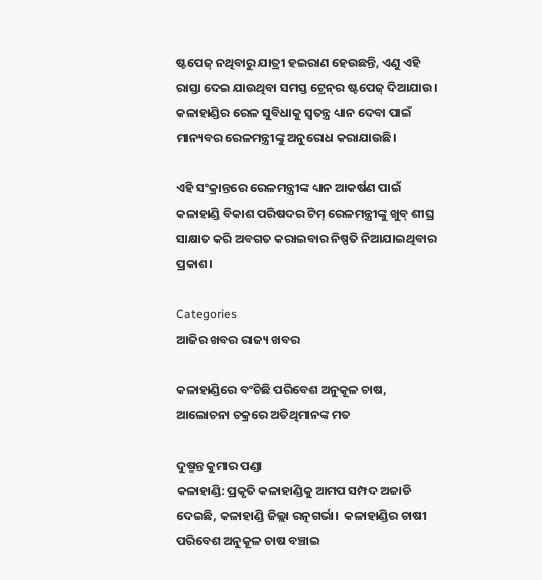ଷ୍ଟପେଜ୍ ନଥିବାରୁ ଯାତ୍ରୀ ହଇରାଣ ହେଉଛନ୍ତି, ଏଣୁ ଏହି ରାସ୍ତା ଦେଇ ଯାଉଥିବା ସମସ୍ତ ଟ୍ରେନ୍‌ର ଷ୍ଟପେଜ୍ ଦିଆଯାଉ। କଳାହାଣ୍ଡିର ରେଳ ସୁବିଧାକୁ ସ୍ୱତନ୍ତ୍ର ଧ୍ୟାନ ଦେବା ପାଇଁ ମାନ୍ୟବର ରେଳମନ୍ତ୍ରୀଙ୍କୁ ଅନୁରୋଧ କରାଯାଉଛି।

ଏହି ସଂକ୍ରାନ୍ତରେ ରେଳମନ୍ତ୍ରୀଙ୍କ ଧ୍ୟାନ ଆକର୍ଷଣ ପାଇଁ କଳାହାଣ୍ଡି ବିକାଶ ପରିଷଦର ଟିମ୍ ରେଳମନ୍ତ୍ରୀଙ୍କୁ ଖୁବ୍ ଶୀଘ୍ର ସାକ୍ଷାତ କରି ଅବଗତ କରାଇବାର ନିଷ୍ପତି ନିଆଯାଇଥିବାର ପ୍ରକାଶ।

Categories
ଆଜିର ଖବର ରାଜ୍ୟ ଖବର

କଳାହାଣ୍ଡିରେ ବଂଚିଛି ପରିବେଶ ଅନୁକୂଳ ଚାଷ, ଆଲୋଚନା ଚକ୍ରରେ ଅତିଥିମାନଙ୍କ ମତ

ଦୁଷ୍ମନ୍ତ କୁମାର ପଣ୍ଡା
କଳାହାଣ୍ଡି: ପ୍ରକୃତି କଳାହାଣ୍ଡିକୁ ଆମପ ସମ୍ପଦ ଅଜାଡି ଦେଇଛି, କଳାହାଣ୍ଡି ଜିଲ୍ଲା ରତ୍ନଗର୍ଭା।  କଳାହାଣ୍ଡିର ଚାଷୀ ପରିବେଶ ଅନୁକୂଳ ଚାଷ ବଞ୍ଚାଇ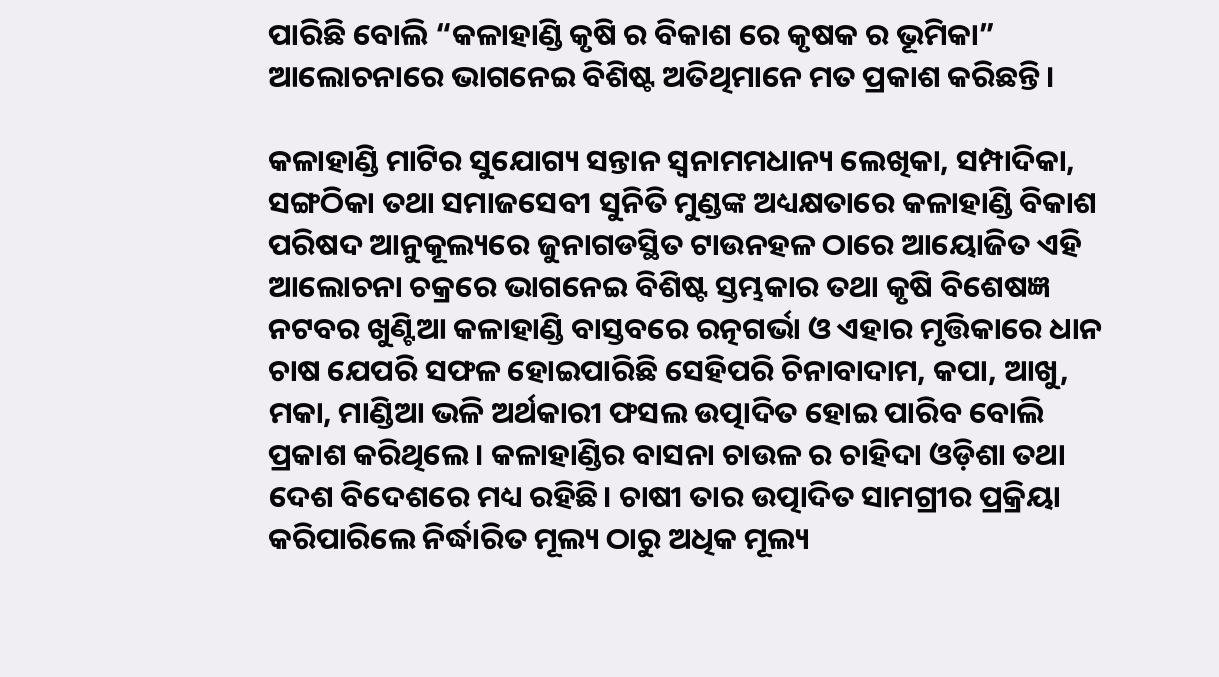ପାରିଛି ବୋଲି “କଳାହାଣ୍ଡି କୃଷି ର ବିକାଶ ରେ କୃଷକ ର ଭୂମିକା” ଆଲୋଚନାରେ ଭାଗନେଇ ବିଶିଷ୍ଟ ଅତିଥିମାନେ ମତ ପ୍ରକାଶ କରିଛନ୍ତି।

କଳାହାଣ୍ଡି ମାଟିର ସୁଯୋଗ୍ୟ ସନ୍ତାନ ସ୍ଵନାମମଧାନ୍ୟ ଲେଖିକା, ସମ୍ପାଦିକା, ସଙ୍ଗଠିକା ତଥା ସମାଜସେବୀ ସୁନିତି ମୁଣ୍ଡଙ୍କ ଅଧ୍ୟକ୍ଷତାରେ କଳାହାଣ୍ଡି ବିକାଶ ପରିଷଦ ଆନୁକୂଲ୍ୟରେ ଜୁନାଗଡସ୍ଥିତ ଟାଉନହଳ ଠାରେ ଆୟୋଜିତ ଏହି ଆଲୋଚନା ଚକ୍ରରେ ଭାଗନେଇ ବିଶିଷ୍ଟ ସ୍ତମ୍ଭକାର ତଥା କୃଷି ବିଶେଷଜ୍ଞ ନଟବର ଖୁଣ୍ଟିଆ କଳାହାଣ୍ଡି ବାସ୍ତବରେ ରତ୍ନଗର୍ଭା ଓ ଏହାର ମୃତ୍ତିକାରେ ଧାନ ଚାଷ ଯେପରି ସଫଳ ହୋଇପାରିଛି ସେହିପରି ଚିନାବାଦାମ, କପା, ଆଖୁ, ମକା, ମାଣ୍ଡିଆ ଭଳି ଅର୍ଥକାରୀ ଫସଲ ଉତ୍ପାଦିତ ହୋଇ ପାରିବ ବୋଲି ପ୍ରକାଶ କରିଥିଲେ। କଳାହାଣ୍ଡିର ବାସନା ଚାଉଳ ର ଚାହିଦା ଓଡ଼ିଶା ତଥା ଦେଶ ବିଦେଶରେ ମଧ୍ୟ ରହିଛି। ଚାଷୀ ତାର ଉତ୍ପାଦିତ ସାମଗ୍ରୀର ପ୍ରକ୍ରିୟା କରିପାରିଲେ ନିର୍ଦ୍ଧାରିତ ମୂଲ୍ୟ ଠାରୁ ଅଧିକ ମୂଲ୍ୟ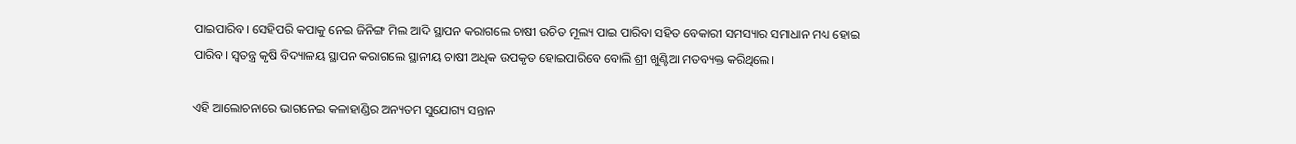ପାଇପାରିବ। ସେହିପରି କପାକୁ ନେଇ ଜିନିଙ୍ଗ ମିଲ ଆଦି ସ୍ଥାପନ କରାଗଲେ ଚାଷୀ ଉଚିତ ମୂଲ୍ୟ ପାଇ ପାରିବା ସହିତ ବେକାରୀ ସମସ୍ୟାର ସମାଧାନ ମଧ୍ୟ ହୋଇ ପାରିବ। ସ୍ଵତନ୍ତ୍ର କୃଷି ବିଦ୍ୟାଳୟ ସ୍ଥାପନ କରାଗଲେ ସ୍ଥାନୀୟ ଚାଷୀ ଅଧିକ ଉପକୃତ ହୋଇପାରିବେ ବୋଲି ଶ୍ରୀ ଖୁଣ୍ଟିଆ ମତବ୍ୟକ୍ତ କରିଥିଲେ।

ଏହି ଆଲୋଚନାରେ ଭାଗନେଇ କଳାହାଣ୍ଡିର ଅନ୍ୟତମ ସୁଯୋଗ୍ୟ ସନ୍ତାନ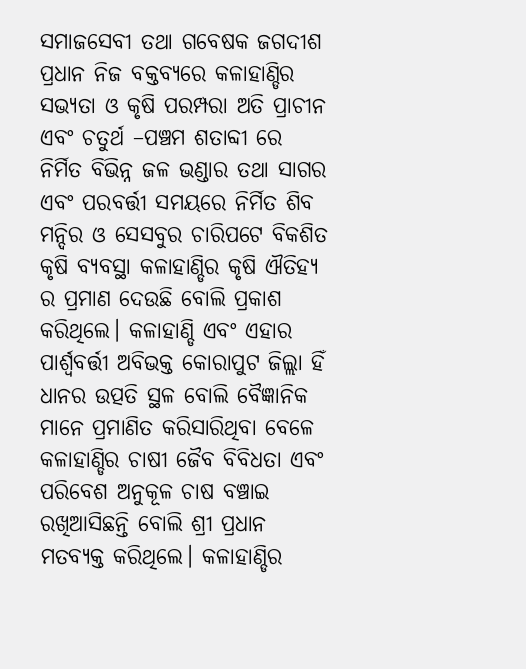ସମାଜସେବୀ ତଥା ଗବେଷକ ଜଗଦୀଶ ପ୍ରଧାନ ନିଜ ବକ୍ତବ୍ୟରେ କଳାହାଣ୍ଡିର ସଭ୍ୟତା ଓ କୃଷି ପରମ୍ପରା ଅତି ପ୍ରାଚୀନ ଏବଂ ଚତୁର୍ଥ –ପଞ୍ଚମ ଶତାବ୍ଦୀ ରେ ନିର୍ମିତ ବିଭିନ୍ନ ଜଳ ଭଣ୍ଡାର ତଥା ସାଗର ଏବଂ ପରବର୍ତ୍ତୀ ସମୟରେ ନିର୍ମିତ ଶିବ ମନ୍ଦିର ଓ ସେସବୁର ଚାରିପଟେ ବିକଶିତ କୃଷି ବ୍ୟବସ୍ଥା କଳାହାଣ୍ଡିର କୃଷି ଐତିହ୍ୟ ର ପ୍ରମାଣ ଦେଉଛି ବୋଲି ପ୍ରକାଶ କରିଥିଲେ। କଳାହାଣ୍ଡି ଏବଂ ଏହାର ପାର୍ଶ୍ବବର୍ତ୍ତୀ ଅବିଭକ୍ତ କୋରାପୁଟ ଜିଲ୍ଲା ହିଁ ଧାନର ଉତ୍ପତି ସ୍ଥଳ ବୋଲି ବୈଜ୍ଞାନିକ ମାନେ ପ୍ରମାଣିତ କରିସାରିଥିବା ବେଳେ କଳାହାଣ୍ଡିର ଚାଷୀ ଜୈବ ବିବିଧତା ଏବଂ ପରିବେଶ ଅନୁକୂଳ ଚାଷ ବଞ୍ଚାଇ ରଖିଆସିଛନ୍ତି ବୋଲି ଶ୍ରୀ ପ୍ରଧାନ ମତବ୍ୟକ୍ତ କରିଥିଲେ। କଳାହାଣ୍ଡିର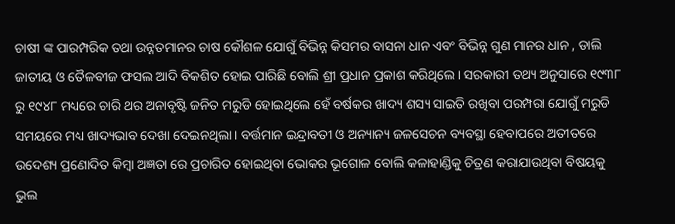ଚାଷୀ ଙ୍କ ପାରମ୍ପରିକ ତଥା ଉନ୍ନତମାନର ଚାଷ କୌଶଳ ଯୋଗୁଁ ବିଭିନ୍ନ କିସମର ବାସନା ଧାନ ଏବଂ ବିଭିନ୍ନ ଗୁଣ ମାନର ଧାନ , ଡାଲି ଜାତୀୟ ଓ ତୈଳବୀଜ ଫସଲ ଆଦି ବିକଶିତ ହୋଇ ପାରିଛି ବୋଲି ଶ୍ରୀ ପ୍ରଧାନ ପ୍ରକାଶ କରିଥିଲେ। ସରକାରୀ ତଥ୍ୟ ଅନୁସାରେ ୧୯୩୮ ରୁ ୧୯୪୮ ମଧ୍ୟରେ ଚାରି ଥର ଅନାବୃଷ୍ଟି ଜନିତ ମରୁଡି ହୋଇଥିଲେ ହେଁ ବର୍ଷକର ଖାଦ୍ୟ ଶସ୍ୟ ସାଇତି ରଖିବା ପରମ୍ପରା ଯୋଗୁଁ ମରୁଡି ସମୟରେ ମଧ୍ୟ ଖାଦ୍ୟଭାବ ଦେଖା ଦେଇନଥିଲା। ବର୍ତ୍ତମାନ ଇନ୍ଦ୍ରାବତୀ ଓ ଅନ୍ୟାନ୍ୟ ଜଳସେଚନ ବ୍ୟବସ୍ଥା ହେବାପରେ ଅତୀତରେ ଉଦେଶ୍ୟ ପ୍ରଣୋଦିତ କିମ୍ବା ଅଜ୍ଞତା ରେ ପ୍ରଚାରିତ ହୋଇଥିବା ଭୋକର ଭୂଗୋଳ ବୋଲି କଳାହାଣ୍ଡିକୁ ଚିତ୍ରଣ କରାଯାଉଥିବା ବିଷୟକୁ ଭୁଲ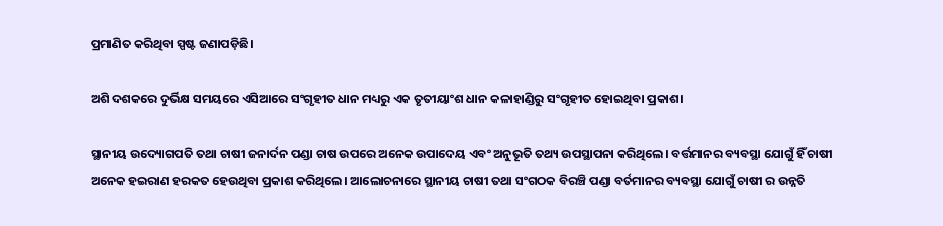ପ୍ରମାଣିତ କରିଥିବା ସ୍ପଷ୍ଟ ଜଣାପଡ଼ିଛି।

ଅଶି ଦଶକରେ ଦୁର୍ଭିକ୍ଷ ସମୟରେ ଏସିଆରେ ସଂଗୃହୀତ ଧାନ ମଧ୍ୟରୁ ଏକ ତୃତୀୟାଂଶ ଧାନ କଳାହାଣ୍ଡିରୁ ସଂଗୃହୀତ ହୋଇଥିବା ପ୍ରକାଶ।

ସ୍ଥାନୀୟ ଉଦ୍ୟୋଗପତି ତଥା ଚାଷୀ ଜନାର୍ଦନ ପଣ୍ଡା ଚାଷ ଉପରେ ଅନେକ ଉପାଦେୟ ଏବଂ ଅନୁଭୂତି ତଥ୍ୟ ଉପସ୍ଥାପନା କରିଥିଲେ। ବର୍ତ୍ତମାନର ବ୍ୟବସ୍ଥା ଯୋଗୁଁ ହିଁ ଚାଷୀ ଅନେକ ହଇରାଣ ହରକତ ହେଉଥିବା ପ୍ରକାଶ କରିଥିଲେ। ଆଲୋଚନାରେ ସ୍ଥାନୀୟ ଚାଷୀ ତଥା ସଂଗଠକ ବିରଞ୍ଚି ପଣ୍ଡା ବର୍ତମାନର ବ୍ୟବସ୍ଥା ଯୋଗୁଁ ଚାଷୀ ର ଉନ୍ନତି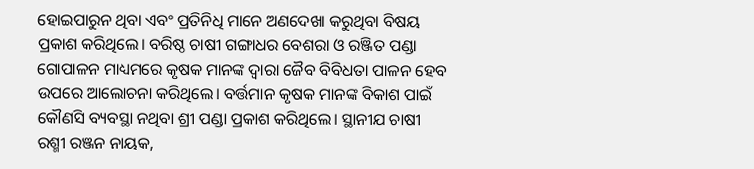ହୋଇପାରୁନ ଥିବା ଏବଂ ପ୍ରତିନିଧି ମାନେ ଅଣଦେଖା କରୁଥିବା ବିଷୟ ପ୍ରକାଶ କରିଥିଲେ। ବରିଷ୍ଠ ଚାଷୀ ଗଙ୍ଗାଧର ବେଶରା ଓ ରଞ୍ଜିତ ପଣ୍ଡା ଗୋପାଳନ ମାଧ୍ୟମରେ କୃଷକ ମାନଙ୍କ ଦ୍ବାରା ଜୈବ ବିବିଧତା ପାଳନ ହେବ ଉପରେ ଆଲୋଚନା କରିଥିଲେ। ବର୍ତ୍ତମାନ କୃଷକ ମାନଙ୍କ ବିକାଶ ପାଇଁ କୌଣସି ବ୍ୟବସ୍ଥା ନଥିବା ଶ୍ରୀ ପଣ୍ଡା ପ୍ରକାଶ କରିଥିଲେ। ସ୍ଥାନୀଯ ଚାଷୀ ରଶ୍ମୀ ରଞ୍ଜନ ନାୟକ,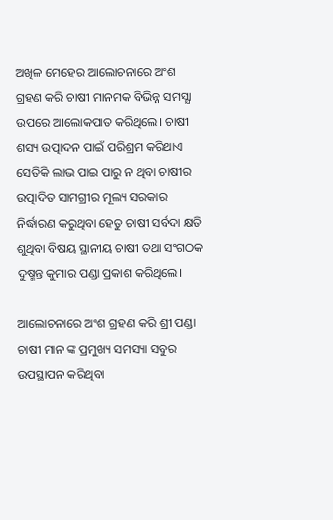ଅଖିଳ ମେହେର ଆଲୋଚନାରେ ଅଂଶ ଗ୍ରହଣ କରି ଚାଷୀ ମାନମକ ବିଭିନ୍ନ ସମସ୍ଯା ଉପରେ ଆଲୋକପାତ କରିଥିଲେ। ଚାଷୀ ଶସ୍ୟ ଉତ୍ପାଦନ ପାଇଁ ପରିଶ୍ରମ କରିଥାଏ ସେତିକି ଲାଭ ପାଇ ପାରୁ ନ ଥିବା ଚାଷୀର ଉତ୍ପାଦିତ ସାମଗ୍ରୀର ମୂଲ୍ୟ ସରକାର ନିର୍ଦ୍ଧାରଣ କରୁଥିବା ହେତୁ ଚାଷୀ ସର୍ବଦା କ୍ଷତି ଶୁଥିବା ବିଷୟ ସ୍ଥାନୀୟ ଚାଷୀ ତଥା ସଂଗଠକ ଦୁଷ୍ମନ୍ତ କୁମାର ପଣ୍ଡା ପ୍ରକାଶ କରିଥିଲେ।

ଆଲୋଚନାରେ ଅଂଶ ଗ୍ରହଣ କରି ଶ୍ରୀ ପଣ୍ଡା ଚାଷୀ ମାନ ଙ୍କ ପ୍ରମୁଖ୍ୟ ସମସ୍ୟା ସବୁର ଉପସ୍ଥାପନ କରିଥିବା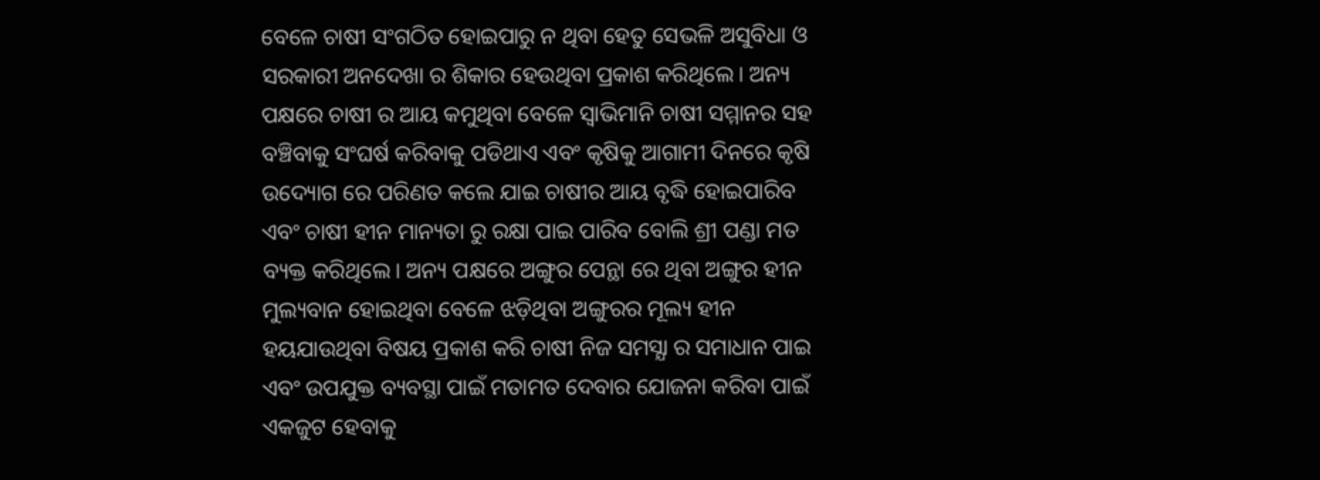ବେଳେ ଚାଷୀ ସଂଗଠିତ ହୋଇପାରୁ ନ ଥିବା ହେତୁ ସେଭଳି ଅସୁବିଧା ଓ ସରକାରୀ ଅନଦେଖା ର ଶିକାର ହେଉଥିବା ପ୍ରକାଶ କରିଥିଲେ। ଅନ୍ୟ ପକ୍ଷରେ ଚାଷୀ ର ଆୟ କମୁଥିବା ବେଳେ ସ୍ବାଭିମାନି ଚାଷୀ ସମ୍ମାନର ସହ ବଞ୍ଚିବାକୁ ସଂଘର୍ଷ କରିବାକୁ ପଡିଥାଏ ଏବଂ କୃଷିକୁ ଆଗାମୀ ଦିନରେ କୃଷି ଉଦ୍ୟୋଗ ରେ ପରିଣତ କଲେ ଯାଇ ଚାଷୀର ଆୟ ବୃଦ୍ଧି ହୋଇପାରିବ ଏବଂ ଚାଷୀ ହୀନ ମାନ୍ୟତା ରୁ ରକ୍ଷା ପାଇ ପାରିବ ବୋଲି ଶ୍ରୀ ପଣ୍ଡା ମତ ବ୍ୟକ୍ତ କରିଥିଲେ। ଅନ୍ୟ ପକ୍ଷରେ ଅଙ୍ଗୁର ପେନ୍ଥା ରେ ଥିବା ଅଙ୍ଗୁର ହୀନ ମୁଲ୍ୟବାନ ହୋଇଥିବା ବେଳେ ଝଡ଼ିଥିବା ଅଙ୍ଗୁରର ମୂଲ୍ୟ ହୀନ ହୟଯାଉଥିବା ବିଷୟ ପ୍ରକାଶ କରି ଚାଷୀ ନିଜ ସମସ୍ଯା ର ସମାଧାନ ପାଇ ଏବଂ ଉପଯୁକ୍ତ ବ୍ୟବସ୍ଥା ପାଇଁ ମତାମତ ଦେବାର ଯୋଜନା କରିବା ପାଇଁ ଏକଜୁଟ ହେବାକୁ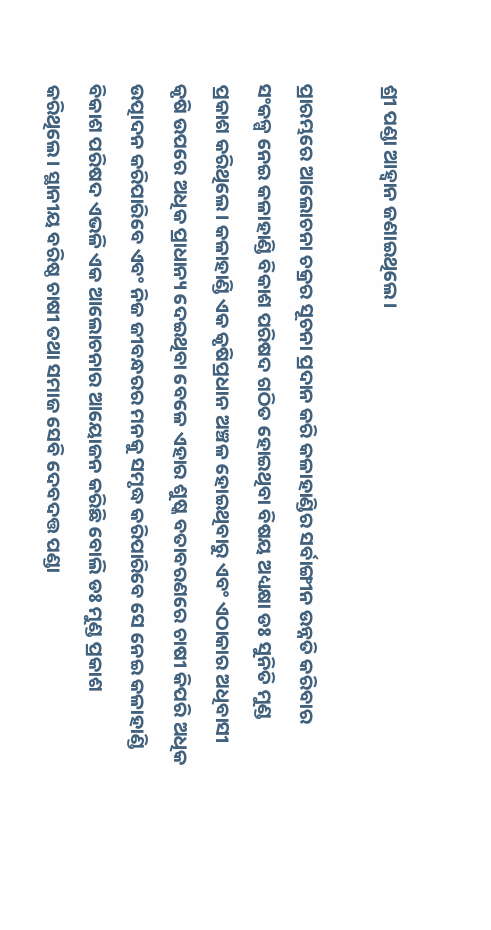ଶ୍ରୀ ପଣ୍ଡା ଆହ୍ବାନ ଜଣାଇଥିଲେ।

ପ୍ରାରମ୍ଭରେ ଆଲୋଚନା ଚକ୍ରର ସୂଚନା ପ୍ରଦାନ କରି କଳାହାଣ୍ଡିର ସର୍ବାଙ୍ଗୀନ ଉନ୍ନତି କରିବାର ସଂକଳ୍ପ ନେଇ କଳାହାଣ୍ଡି ବିକାଶ ପରିଷଦ ଗଠିତ ହୋଇଥିବା ବିଷୟ ଅଧ୍ୟକ୍ଷା ଡଃ ସୁନିତି ମୁଣ୍ଡ ପ୍ରକାଶ କରିଥିଲେ। କଳାହାଣ୍ଡି ଏକ କୃଷିପ୍ରଧାନ ଅଞ୍ଚଳ ହୋଇଥିବାରୁ ଏବଂ ଏଠାକାର ଅଧିବାସୀ କୃଷି ଉପରେ ଅଧିକ ପ୍ରାଧାନ୍ୟ ଦେଇଥିବା ବେଳେ ଏହାର ଶୁଷ୍କ ବତାବରଣରେ ଚାଷୀ କିପରି ଅଧିକ ଉତ୍ପାଦନ କରିପାରିବେ ଏବଂ ନିଜ ଜୀବନ୍ଧରର ମନକୁ ସମୃଦ୍ଧ କରିପାରିବେ ସେ ନେଇ କଳାହାଣ୍ଡି ବିକାଶ ପରିଷଦ ଏଭଳି ଏକ ଆଲୋଚନାର ଆୟୋଜନ କରିଛି ବୋଲି ଡଃ ମୁଣ୍ଡ ପ୍ରକାଶ କରିଥିଲେ। ସ୍ଥାନୀୟ ବରିଷ୍ଠ ଚାଷୀ ତଥା ସମାଜ ସେବି ଦେବଦତ୍ତ ପଣ୍ଡା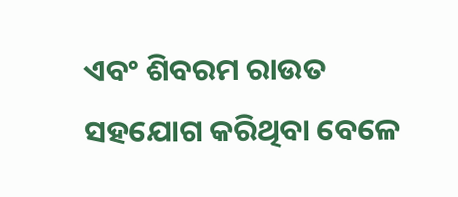ଏବଂ ଶିବରମ ରାଉତ ସହଯୋଗ କରିଥିବା ବେଳେ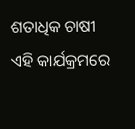ଶତାଧିକ ଚାଷୀ ଏହି କାର୍ଯକ୍ରମରେ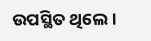ଉପସ୍ଥିତ ଥିଲେ।